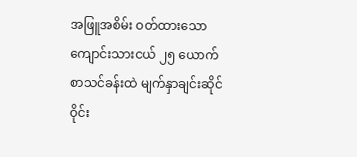အဖြူအစိမ်း ဝတ်ထားသော ကျောင်းသားငယ် ၂၅ ယောက် စာသင်ခန်းထဲ မျက်နှာချင်းဆိုင် ဝိုင်း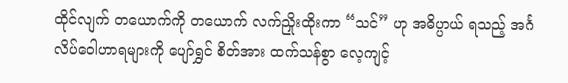ထိုင်လျက် တယောက်ကို တယောက် လက်ညှိုးထိုးကာ “သင်” ဟု အဓိပ္ပာယ် ရသည့် အင်္ဂလိပ်ဝေါဟာရများကို ပျော်ရွှင် စိတ်အား ထက်သန်စွာ လေ့ကျင့်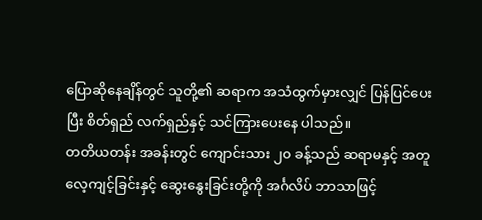ပြောဆိုနေချိန်တွင် သူတို့၏ ဆရာက အသံထွက်မှားလျှင် ပြန်ပြင်ပေးပြီး စိတ်ရှည် လက်ရှည်နှင့် သင်ကြားပေးနေ ပါသည်။
တတိယတန်း အခန်းတွင် ကျောင်းသား ၂၀ ခန့်သည် ဆရာမနှင့် အတူ လေ့ကျင့်ခြင်းနှင့် ဆွေးနွေးခြင်းတို့ကို အင်္ဂလိပ် ဘာသာဖြင့်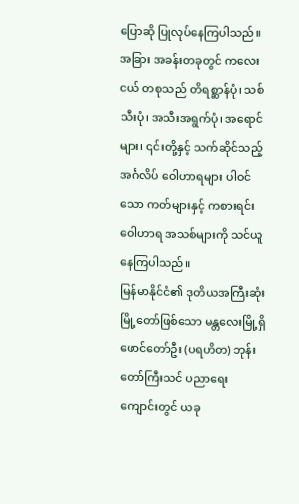ပြောဆို ပြုလုပ်နေကြပါသည်။ အခြား အခန်းတခုတွင် ကလေးငယ် တစုသည် တိရစ္ဆာန်ပုံ၊ သစ်သီးပုံ၊ အသီးအရွက်ပုံ၊ အရောင်များ၊ ၎င်းတို့နှင့် သက်ဆိုင်သည့် အင်္ဂလိပ် ဝေါဟာရများ ပါဝင်သော ကတ်များနှင့် ကစားရင်း ဝေါဟာရ အသစ်များကို သင်ယူနေကြပါသည်။
မြန်မာနိုင်ငံ၏ ဒုတိယအကြီးဆုံး မြို့တော်ဖြစ်သော မန္တလေးမြို့ရှိ ဖောင်တော်ဦး (ပရဟိတ) ဘုန်းတော်ကြီးသင် ပညာရေး ကျောင်းတွင် ယခု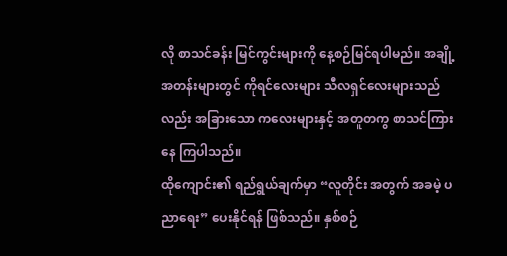လို စာသင်ခန်း မြင်ကွင်းများကို နေ့စဉ်မြင်ရပါမည်။ အချို့ အတန်းများတွင် ကိုရင်လေးများ သီလရှင်လေးများသည်လည်း အခြားသော ကလေးများနှင့် အတူတကွ စာသင်ကြားနေ ကြပါသည်။
ထိုကျောင်း၏ ရည်ရွယ်ချက်မှာ “လူတိုင်း အတွက် အခမဲ့ ပညာရေး” ပေးနိုင်ရန် ဖြစ်သည်။ နှစ်စဉ်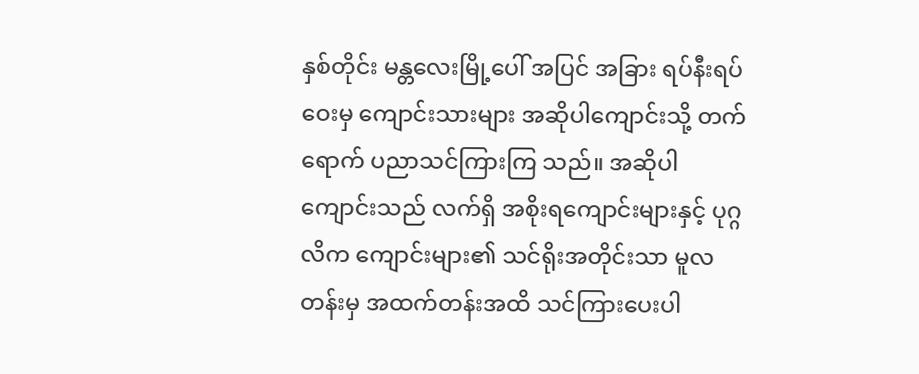နှစ်တိုင်း မန္တလေးမြို့ပေါ် အပြင် အခြား ရပ်နီးရပ်ဝေးမှ ကျောင်းသားများ အဆိုပါကျောင်းသို့ တက်ရောက် ပညာသင်ကြားကြ သည်။ အဆိုပါ ကျောင်းသည် လက်ရှိ အစိုးရကျောင်းများနှင့် ပုဂ္ဂလိက ကျောင်းများ၏ သင်ရိုးအတိုင်းသာ မူလတန်းမှ အထက်တန်းအထိ သင်ကြားပေးပါ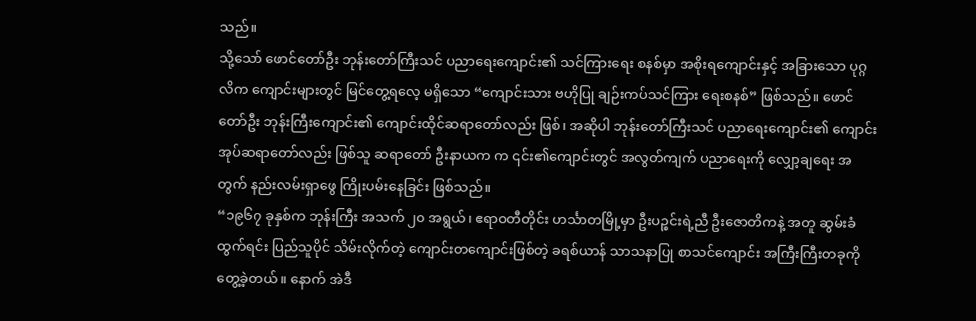သည်။
သို့သော် ဖောင်တော်ဦး ဘုန်းတော်ကြီးသင် ပညာရေးကျောင်း၏ သင်ကြားရေး စနစ်မှာ အစိုးရကျောင်းနှင့် အခြားသော ပုဂ္ဂလိက ကျောင်းများတွင် မြင်တွေ့ရလေ့ မရှိသော “ကျောင်းသား ဗဟိုပြု ချဉ်းကပ်သင်ကြား ရေးစနစ်” ဖြစ်သည်။ ဖောင်တော်ဦး ဘုန်းကြီးကျောင်း၏ ကျောင်းထိုင်ဆရာတော်လည်း ဖြစ်၊ အဆိုပါ ဘုန်းတော်ကြီးသင် ပညာရေးကျောင်း၏ ကျောင်းအုပ်ဆရာတော်လည်း ဖြစ်သူ ဆရာတော် ဦးနာယက က ၎င်း၏ကျောင်းတွင် အလွတ်ကျက် ပညာရေးကို လျှော့ချရေး အတွက် နည်းလမ်းရှာဖွေ ကြိုးပမ်းနေခြင်း ဖြစ်သည်။
“၁၉၆၇ ခုနှစ်က ဘုန်းကြီး အသက် ၂၀ အရွယ်၊ ဧရာဝတီတိုင်း ဟင်္သာတမြို့မှာ ဦးပဉ္စင်းရဲ့ညီ ဦးဇောတိကနဲ့ အတူ ဆွမ်းခံထွက်ရင်း ပြည်သူပိုင် သိမ်းလိုက်တဲ့ ကျောင်းတကျောင်းဖြစ်တဲ့ ခရစ်ယာန် သာသနာပြု စာသင်ကျောင်း အကြီးကြီးတခုကို တွေ့ခဲ့တယ်။ နောက် အဲဒီ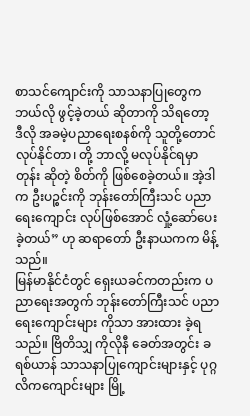စာသင်ကျောင်းကို သာသနာပြုတွေက ဘယ်လို ဖွင့်ခဲ့တယ် ဆိုတာကို သိရတော့ ဒီလို အခမဲ့ပညာရေးစနစ်ကို သူတို့တောင် လုပ်နိုင်တာ၊ တို့ ဘာလို့ မလုပ်နိုင်ရမှာတုန်း ဆိုတဲ့ စိတ်ကို ဖြစ်စေခဲ့တယ်။ အဲ့ဒါက ဦးပဉ္စင်းကို ဘုန်းတော်ကြီးသင် ပညာရေးကျောင်း လုပ်ဖြစ်အောင် လှုံ့ဆော်ပေး ခဲ့တယ်” ဟု ဆရာတော် ဦးနာယကက မိန့်သည်။
မြန်မာနိုင်ငံတွင် ရှေးယခင်ကတည်းက ပညာရေးအတွက် ဘုန်းတော်ကြီးသင် ပညာရေးကျောင်းများ ကိုသာ အားထား ခဲ့ရသည်။ ဗြိတိသျှ ကိုလိုနီ ခေတ်အတွင်း ခရစ်ယာန် သာသနာပြုကျောင်းများနှင့် ပုဂ္ဂလိကကျောင်းများ မြို့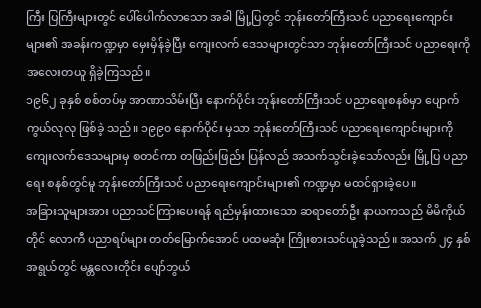ကြီး ပြကြီးများတွင် ပေါ်ပေါက်လာသော အခါ မြို့ပြတွင် ဘုန်းတော်ကြီးသင် ပညာရေးကျောင်းများ၏ အခန်းကဏ္ဍမှာ မှေးမှိန်ခဲ့ပြီး ကျေးလက် ဒေသများတွင်သာ ဘုန်းတော်ကြီးသင် ပညာရေးကို အလေးတယူ ရှိခဲ့ကြသည်။
၁၉၆၂ ခုနှစ် စစ်တပ်မှ အာဏာသိမ်းပြီး နောက်ပိုင်း ဘုန်းတော်ကြီးသင် ပညာရေးစနစ်မှာ ပျောက်ကွယ်လုလု ဖြစ်ခဲ့ သည်။ ၁၉၉၀ နောက်ပိုင်း မှသာ ဘုန်းတော်ကြီးသင် ပညာရေးကျောင်းများကို ကျေးလက်ဒေသများမှ စတင်ကာ တဖြည်းဖြည်း ပြန်လည် အသက်သွင်းခဲ့သော်လည်း မြို့ပြ ပညာရေး စနစ်တွင်မူ ဘုန်းတော်ကြီးသင် ပညာရေးကျောင်းများ၏ ကဏ္ဍမှာ မထင်ရှားခဲ့ပေ။
အခြားသူများအား ပညာသင်ကြားပေးရန် ရည်မှန်းထားသော ဆရာတော်ဦး နာယကသည် မိမိကိုယ်တိုင် လောကီ ပညာရပ်များ တတ်မြောက်အောင် ပထမဆုံး ကြိုးစားသင်ယူခဲ့သည်။ အသက် ၂၄ နှစ်အရွယ်တွင် မန္တလေးတိုင်း ပျော်ဘွယ်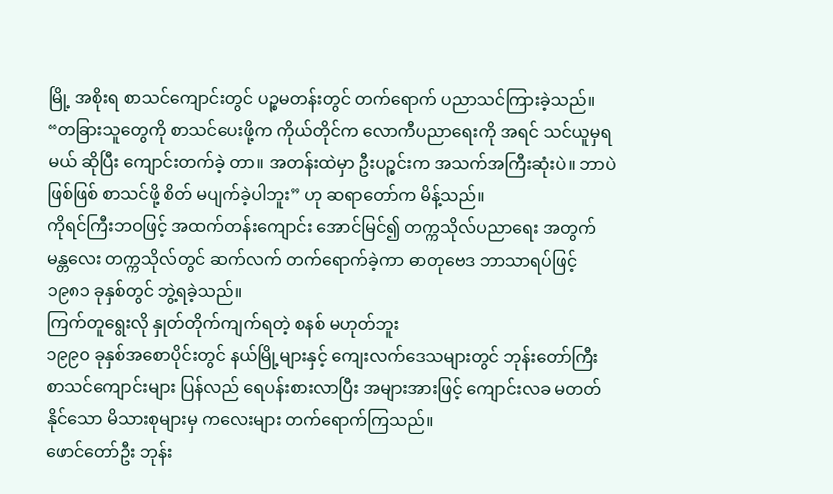မြို့ အစိုးရ စာသင်ကျောင်းတွင် ပဉ္စမတန်းတွင် တက်ရောက် ပညာသင်ကြားခဲ့သည်။
“တခြားသူတွေကို စာသင်ပေးဖို့က ကိုယ်တိုင်က လောကီပညာရေးကို အရင် သင်ယူမှရမယ် ဆိုပြီး ကျောင်းတက်ခဲ့ တာ။ အတန်းထဲမှာ ဦးပဉ္စင်းက အသက်အကြီးဆုံးပဲ။ ဘာပဲဖြစ်ဖြစ် စာသင်ဖို့ စိတ် မပျက်ခဲ့ပါဘူး” ဟု ဆရာတော်က မိန့်သည်။
ကိုရင်ကြီးဘဝဖြင့် အထက်တန်းကျောင်း အောင်မြင်၍ တက္ကသိုလ်ပညာရေး အတွက် မန္တလေး တက္ကသိုလ်တွင် ဆက်လက် တက်ရောက်ခဲ့ကာ ဓာတုဗေဒ ဘာသာရပ်ဖြင့် ၁၉၈၁ ခုနှစ်တွင် ဘွဲ့ရခဲ့သည်။
ကြက်တူရွေးလို နှုတ်တိုက်ကျက်ရတဲ့ စနစ် မဟုတ်ဘူး
၁၉၉၀ ခုနှစ်အစောပိုင်းတွင် နယ်မြို့များနှင့် ကျေးလက်ဒေသများတွင် ဘုန်းတော်ကြီး စာသင်ကျောင်းများ ပြန်လည် ရေပန်းစားလာပြီး အများအားဖြင့် ကျောင်းလခ မတတ်နိုင်သော မိသားစုများမှ ကလေးများ တက်ရောက်ကြသည်။
ဖောင်တော်ဦး ဘုန်း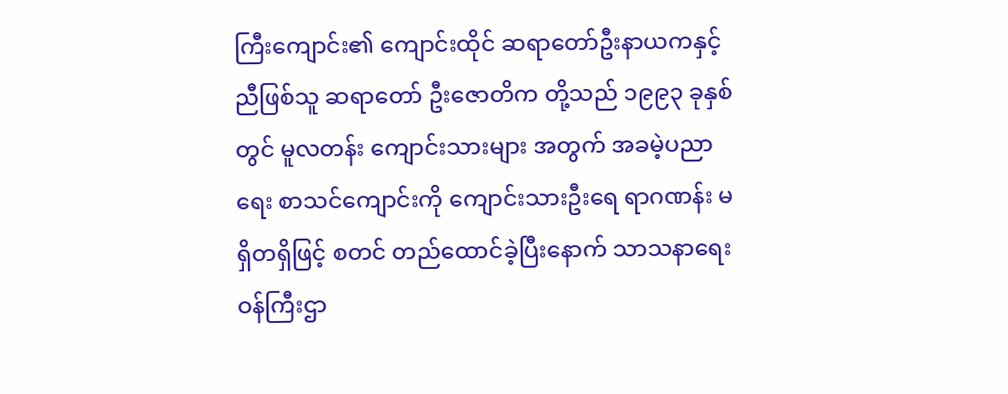ကြီးကျောင်း၏ ကျောင်းထိုင် ဆရာတော်ဦးနာယကနှင့် ညီဖြစ်သူ ဆရာတော် ဦးဇောတိက တို့သည် ၁၉၉၃ ခုနှစ်တွင် မူလတန်း ကျောင်းသားများ အတွက် အခမဲ့ပညာရေး စာသင်ကျောင်းကို ကျောင်းသားဦးရေ ရာဂဏန်း မရှိတရှိဖြင့် စတင် တည်ထောင်ခဲ့ပြီးနောက် သာသနာရေး ဝန်ကြီးဌာ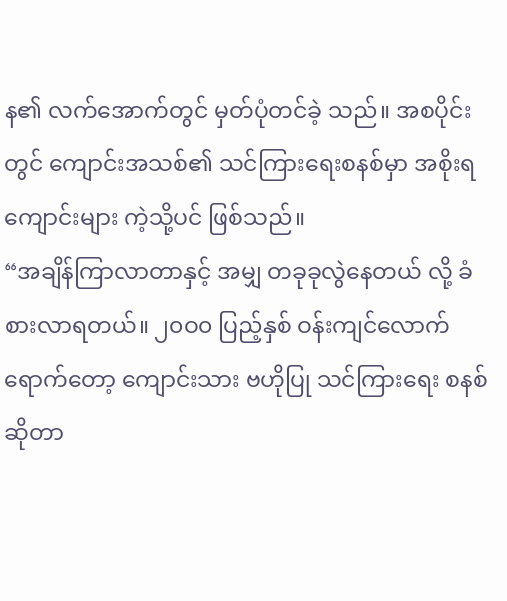န၏ လက်အောက်တွင် မှတ်ပုံတင်ခဲ့ သည်။ အစပိုင်းတွင် ကျောင်းအသစ်၏ သင်ကြားရေးစနစ်မှာ အစိုးရ ကျောင်းများ ကဲ့သို့ပင် ဖြစ်သည်။
“အချိန်ကြာလာတာနှင့် အမျှ တခုခုလွဲနေတယ် လို့ ခံစားလာရတယ်။ ၂၀ဝ၀ ပြည့်နှစ် ဝန်းကျင်လောက် ရောက်တော့ ကျောင်းသား ဗဟိုပြု သင်ကြားရေး စနစ် ဆိုတာ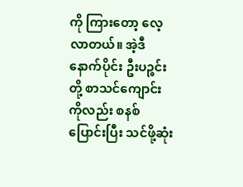ကို ကြားတော့ လေ့လာတယ်။ အဲ့ဒီ နောက်ပိုင်း ဦးပဉ္စင်းတို့ စာသင်ကျောင်း ကိုလည်း စနစ်ပြောင်းပြီး သင်ဖို့ဆုံး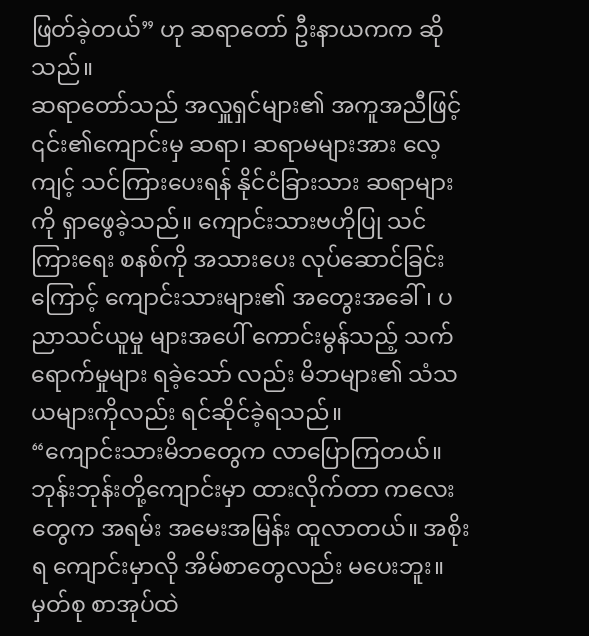ဖြတ်ခဲ့တယ်” ဟု ဆရာတော် ဦးနာယကက ဆိုသည်။
ဆရာတော်သည် အလှူရှင်များ၏ အကူအညီဖြင့် ၎င်း၏ကျောင်းမှ ဆရာ၊ ဆရာမများအား လေ့ကျင့် သင်ကြားပေးရန် နိုင်ငံခြားသား ဆရာများကို ရှာဖွေခဲ့သည်။ ကျောင်းသားဗဟိုပြု သင်ကြားရေး စနစ်ကို အသားပေး လုပ်ဆောင်ခြင်း ကြောင့် ကျောင်းသားများ၏ အတွေးအခေါ်၊ ပညာသင်ယူမှု များအပေါ် ကောင်းမွန်သည့် သက်ရောက်မှုများ ရခဲ့သော် လည်း မိဘများ၏ သံသယများကိုလည်း ရင်ဆိုင်ခဲ့ရသည်။
“ကျောင်းသားမိဘတွေက လာပြောကြတယ်။ ဘုန်းဘုန်းတို့ကျောင်းမှာ ထားလိုက်တာ ကလေးတွေက အရမ်း အမေးအမြန်း ထူလာတယ်။ အစိုးရ ကျောင်းမှာလို အိမ်စာတွေလည်း မပေးဘူး။ မှတ်စု စာအုပ်ထဲ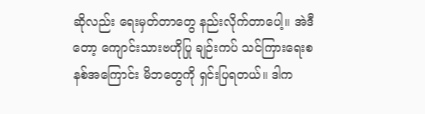ဆိုလည်း ရေးမှတ်တာတွေ နည်းလိုက်တာပေါ့။ အဲဒီတော့ ကျောင်းသားဗဟိုပြု ချဉ်းကပ် သင်ကြားရေးစနစ်အကြောင်း မိဘတွေကို ရှင်းပြရတယ်။ ဒါက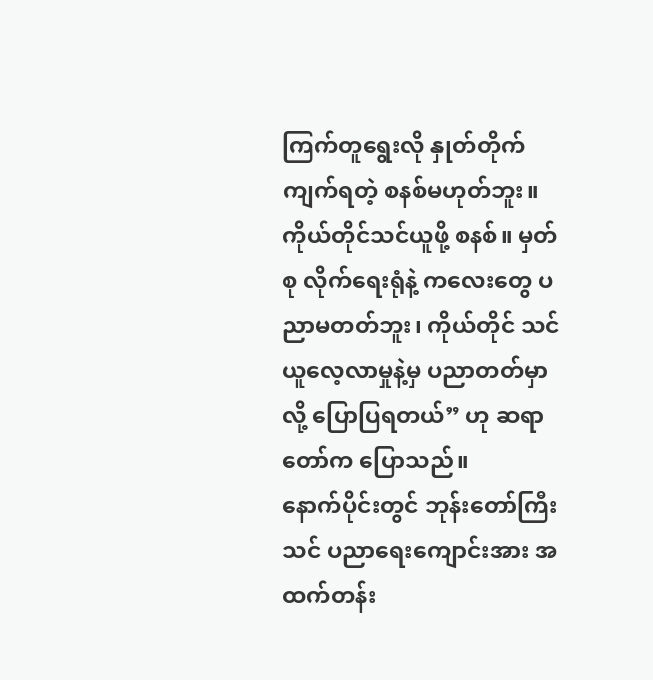ကြက်တူရွေးလို နှုတ်တိုက်ကျက်ရတဲ့ စနစ်မဟုတ်ဘူး။ ကိုယ်တိုင်သင်ယူဖို့ စနစ်။ မှတ်စု လိုက်ရေးရုံနဲ့ ကလေးတွေ ပညာမတတ်ဘူး၊ ကိုယ်တိုင် သင်ယူလေ့လာမှုနဲ့မှ ပညာတတ်မှာလို့ ပြောပြရတယ်” ဟု ဆရာတော်က ပြောသည်။
နောက်ပိုင်းတွင် ဘုန်းတော်ကြီးသင် ပညာရေးကျောင်းအား အထက်တန်း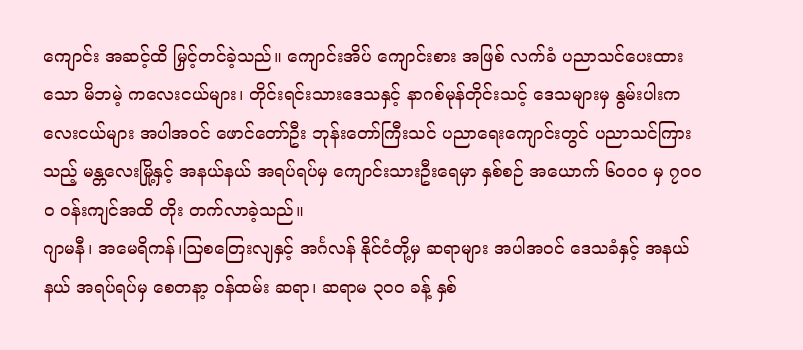ကျောင်း အဆင့်ထိ မြှင့်တင်ခဲ့သည်။ ကျောင်းအိပ် ကျောင်းစား အဖြစ် လက်ခံ ပညာသင်ပေးထားသော မိဘမဲ့ ကလေးငယ်များ၊ တိုင်းရင်းသားဒေသနှင့် နာဂစ်မုန်တိုင်းသင့် ဒေသများမှ နွမ်းပါးကလေးငယ်များ အပါအဝင် ဖောင်တော်ဦး ဘုန်းတော်ကြီးသင် ပညာရေးကျောင်းတွင် ပညာသင်ကြားသည့် မန္တလေးမြို့နှင့် အနယ်နယ် အရပ်ရပ်မှ ကျောင်းသားဦးရေမှာ နှစ်စဉ် အယောက် ၆၀ဝ၀ မှ ၇၀ဝ၀ ဝန်းကျင်အထိ တိုး တက်လာခဲ့သည်။
ဂျာမနီ၊ အမေရိကန်၊ဩစတြေးလျနှင့် အင်္ဂလန် နိုင်ငံတို့မှ ဆရာများ အပါအဝင် ဒေသခံနှင့် အနယ်နယ် အရပ်ရပ်မှ စေတနာ့ ဝန်ထမ်း ဆရာ၊ ဆရာမ ၃၀ဝ ခန့် နှစ်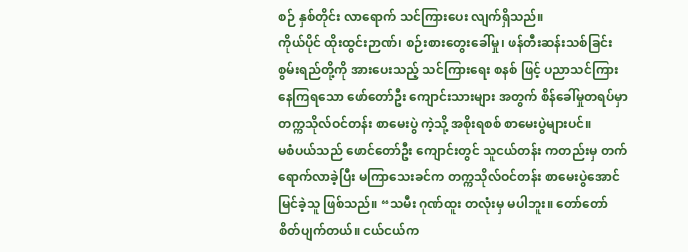စဉ် နှစ်တိုင်း လာရောက် သင်ကြားပေး လျက်ရှိသည်။
ကိုယ်ပိုင် ထိုးထွင်းဉာဏ်၊ စဉ်းစားတွေးခေါ်မှု၊ ဖန်တီးဆန်းသစ်ခြင်း စွမ်းရည်တို့ကို အားပေးသည့် သင်ကြားရေး စနစ် ဖြင့် ပညာသင်ကြားနေကြရသော ဖော်တော်ဦး ကျောင်းသားများ အတွက် စိန်ခေါ်မှုတရပ်မှာ တက္ကသိုလ်ဝင်တန်း စာမေးပွဲ ကဲ့သို့ အစိုးရစစ် စာမေးပွဲများပင်။
မစံပယ်သည် ဖောင်တော်ဦး ကျောင်းတွင် သူငယ်တန်း ကတည်းမှ တက်ရောက်လာခဲ့ပြီး မကြာသေးခင်က တက္ကသိုလ်ဝင်တန်း စာမေးပွဲအောင်မြင်ခဲ့သူ ဖြစ်သည်။ “သမီး ဂုဏ်ထူး တလုံးမှ မပါဘူး။ တော်တော် စိတ်ပျက်တယ်။ ငယ်ငယ်က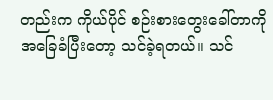တည်းက ကိုယ်ပိုင် စဉ်းစားတွေးခေါ်တာကို အခြေခံပြီးတော့ သင်ခဲ့ရတယ်။ သင်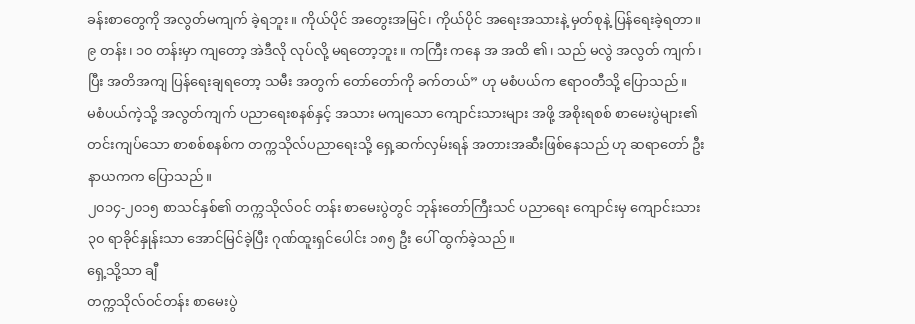ခန်းစာတွေကို အလွတ်မကျက် ခဲ့ရဘူး။ ကိုယ်ပိုင် အတွေးအမြင်၊ ကိုယ်ပိုင် အရေးအသားနဲ့ မှတ်စုနဲ့ ပြန်ရေးခဲ့ရတာ။ ၉ တန်း၊ ၁၀ တန်းမှာ ကျတော့ အဲဒီလို လုပ်လို့ မရတော့ဘူး။ ကကြီး ကနေ အ အထိ ၏၊ သည် မလွဲ အလွတ် ကျက်၊ ပြီး အတိအကျ ပြန်ရေးချရတော့ သမီး အတွက် တော်တော်ကို ခက်တယ်” ဟု မစံပယ်က ဧရာဝတီသို့ ပြောသည်။
မစံပယ်ကဲ့သို့ အလွတ်ကျက် ပညာရေးစနစ်နှင့် အသား မကျသော ကျောင်းသားများ အဖို့ အစိုးရစစ် စာမေးပွဲများ၏ တင်းကျပ်သော စာစစ်စနစ်က တက္ကသိုလ်ပညာရေးသို့ ရှေ့ဆက်လှမ်းရန် အတားအဆီးဖြစ်နေသည် ဟု ဆရာတော် ဦးနာယကက ပြောသည်။
၂၀၁၄-၂၀၁၅ စာသင်နှစ်၏ တက္ကသိုလ်ဝင် တန်း စာမေးပွဲတွင် ဘုန်းတော်ကြီးသင် ပညာရေး ကျောင်းမှ ကျောင်းသား ၃၀ ရာခိုင်နှုန်းသာ အောင်မြင်ခဲ့ပြီး ဂုဏ်ထူးရှင်ပေါင်း ၁၈၅ ဦး ပေါ် ထွက်ခဲ့သည်။
ရှေ့သို့သာ ချီ
တက္ကသိုလ်ဝင်တန်း စာမေးပွဲ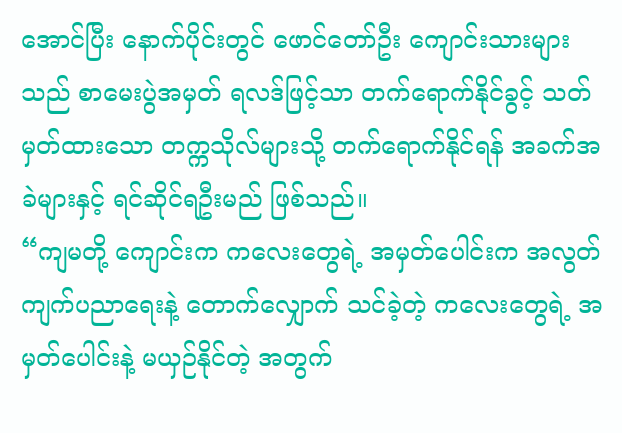အောင်ပြီး နောက်ပိုင်းတွင် ဖောင်တော်ဦး ကျောင်းသားများသည် စာမေးပွဲအမှတ် ရလဒ်ဖြင့်သာ တက်ရောက်နိုင်ခွင့် သတ်မှတ်ထားသော တက္ကသိုလ်များသို့ တက်ရောက်နိုင်ရန် အခက်အခဲများနှင့် ရင်ဆိုင်ရဦးမည် ဖြစ်သည်။
“ကျမတို့ ကျောင်းက ကလေးတွေရဲ့ အမှတ်ပေါင်းက အလွတ်ကျက်ပညာရေးနဲ့ တောက်လျှောက် သင်ခဲ့တဲ့ ကလေးတွေရဲ့ အမှတ်ပေါင်းနဲ့ မယှဉ်နိုင်တဲ့ အတွက်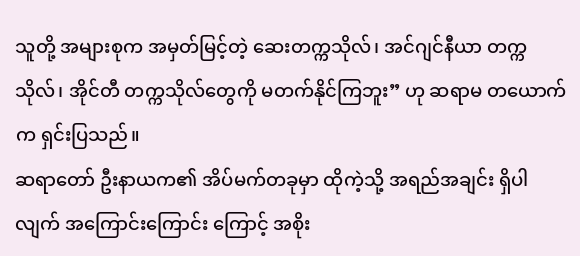သူတို့ အများစုက အမှတ်မြင့်တဲ့ ဆေးတက္ကသိုလ်၊ အင်ဂျင်နီယာ တက္ကသိုလ်၊ အိုင်တီ တက္ကသိုလ်တွေကို မတက်နိုင်ကြဘူး” ဟု ဆရာမ တယောက်က ရှင်းပြသည်။
ဆရာတော် ဦးနာယက၏ အိပ်မက်တခုမှာ ထိုကဲ့သို့ အရည်အချင်း ရှိပါလျက် အကြောင်းကြောင်း ကြောင့် အစိုး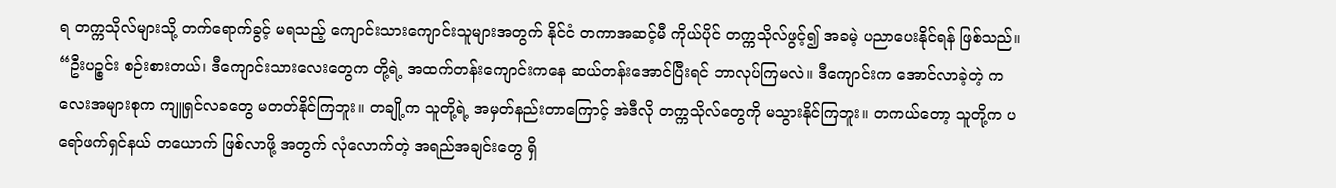ရ တက္ကသိုလ်များသို့ တက်ရောက်ခွင့် မရသည့် ကျောင်းသားကျောင်းသူများအတွက် နိုင်ငံ တကာအဆင့်မီ ကိုယ်ပိုင် တက္ကသိုလ်ဖွင့်၍ အခမဲ့ ပညာပေးနိုင်ရန် ဖြစ်သည်။
“ဦးပဉ္စင်း စဉ်းစားတယ်၊ ဒီကျောင်းသားလေးတွေက တို့ရဲ့ အထက်တန်းကျောင်းကနေ ဆယ်တန်းအောင်ပြီးရင် ဘာလုပ်ကြမလဲ။ ဒီကျောင်းက အောင်လာခဲ့တဲ့ ကလေးအများစုက ကျူရှင်လခတွေ မတတ်နိုင်ကြဘူး။ တချို့က သူတို့ရဲ့ အမှတ်နည်းတာကြောင့် အဲဒီလို တက္ကသိုလ်တွေကို မသွားနိုင်ကြဘူး။ တကယ်တော့ သူတို့က ပရော်ဖက်ရှင်နယ် တယောက် ဖြစ်လာဖို့ အတွက် လုံလောက်တဲ့ အရည်အချင်းတွေ ရှိ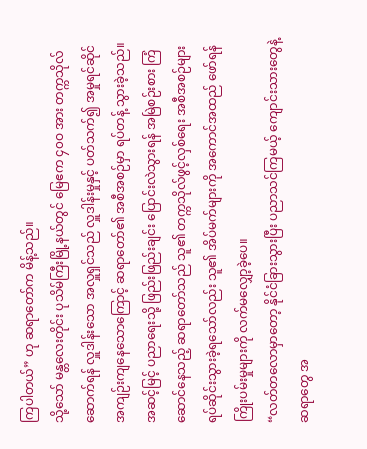ကြပါတယ်” ဟု ဆရာတော်က မိန့်သည်။
သို့သော် မန္တလေးတိုင်း ပုသိမ်ကြီးမြို့နယ်တွင် မြေဧက ၄၀ဝ အား တက္ကသိုလ် ဆောက်ရန် လှူဒါန်းသော အလှူရှင်သည် လှူဒါန်းမှုနှင့် ပတ်သက်၍ အမှုရင်ဆိုင် အကျဉ်းကျနေသောကြောင့် ဆရာတော်၏ အစီအစဉ်မှာ ရပ်တန့် သွားခဲ့သည်။
အဆင့်မြင့် ပညာရေးသို့ ဖြည်းဖြည်းချင်း ပြောင်းလဲသွားရန် အမြဲစဉ်းစား ကြံဆောင်နေသည့် ဆရာတော်သည် သူ၏ တက္ကသိုလ်ဖွင့်လှစ်ရေး အစီအစဉ်များ ရပ်ဆိုင်းသွားခဲ့ရသော်လည်း သူ၏ အိပ်မက်များကို အကောင်အထည် ဖော်ရန် ကြိုးပမ်းမှုများကို လက်မလျှော့ခဲ့ပေ။
“လတ်တလောမှာတော့ နိုင်ငံခြားသွားပြီး ပညာသင်ကြမယ့် ကျောင်းသားတွေနဲ့ ဆရာတွေ အ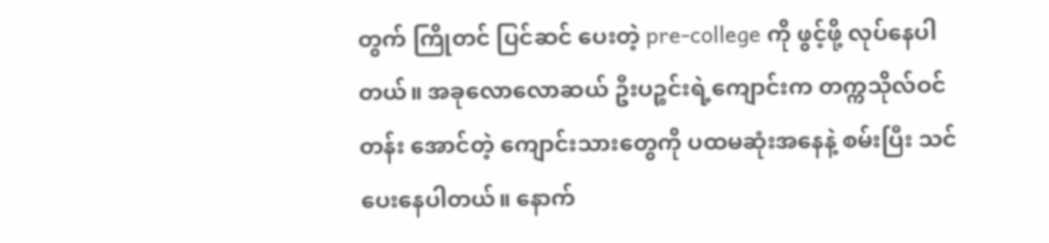တွက် ကြိုတင် ပြင်ဆင် ပေးတဲ့ pre-college ကို ဖွင့်ဖို့ လုပ်နေပါတယ်။ အခုလောလောဆယ် ဦးပဉ္စင်းရဲ့ကျောင်းက တက္ကသိုလ်ဝင်တန်း အောင်တဲ့ ကျောင်းသားတွေကို ပထမဆုံးအနေနဲ့ စမ်းပြီး သင်ပေးနေပါတယ်။ နောက်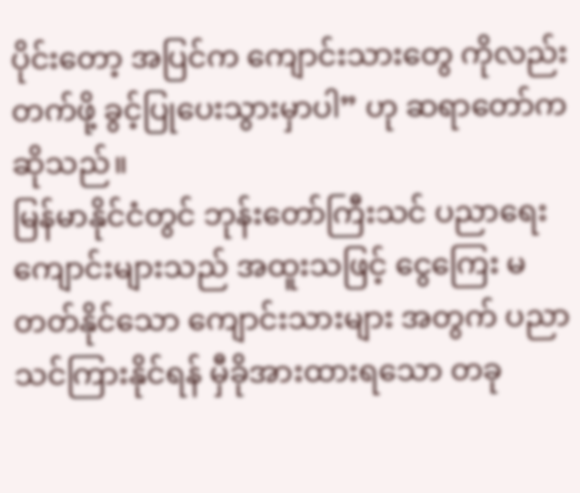ပိုင်းတော့ အပြင်က ကျောင်းသားတွေ ကိုလည်း တက်ဖို့ ခွင့်ပြုပေးသွားမှာပါ” ဟု ဆရာတော်က ဆိုသည်။
မြန်မာနိုင်ငံတွင် ဘုန်းတော်ကြီးသင် ပညာရေးကျောင်းများသည် အထူးသဖြင့် ငွေကြေး မတတ်နိုင်သော ကျောင်းသားများ အတွက် ပညာသင်ကြားနိုင်ရန် မှီခိုအားထားရသော တခု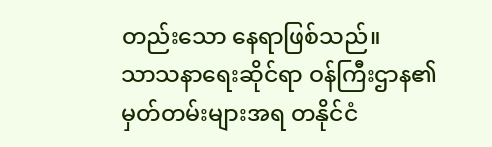တည်းသော နေရာဖြစ်သည်။
သာသနာရေးဆိုင်ရာ ဝန်ကြီးဌာန၏ မှတ်တမ်းများအရ တနိုင်ငံ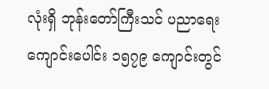လုံးရှိ ဘုန်းတော်ကြီးသင် ပညာရေး ကျောင်းပေါင်း ၁၅၇၉ ကျောင်းတွင်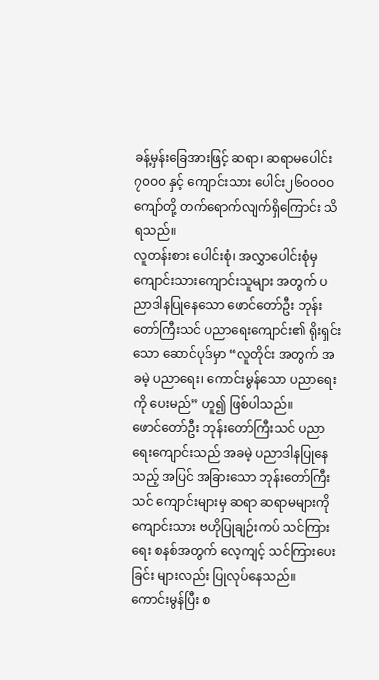ခန့်မှန်းခြေအားဖြင့် ဆရာ၊ ဆရာမပေါင်း ၇၀ဝ၀ နှင့် ကျောင်းသား ပေါင်း၂၆၀ဝဝဝ ကျော်တို့ တက်ရောက်လျက်ရှိကြောင်း သိရသည်။
လူတန်းစား ပေါင်းစုံ၊ အလွှာပေါင်းစုံမှ ကျောင်းသားကျောင်းသူများ အတွက် ပညာဒါနပြုနေသော ဖောင်တော်ဦး ဘုန်းတော်ကြီးသင် ပညာရေးကျောင်း၏ ရိုးရှင်းသော ဆောင်ပုဒ်မှာ “လူတိုင်း အတွက် အခမဲ့ ပညာရေး၊ ကောင်းမွန်သော ပညာရေးကို ပေးမည်” ဟူ၍ ဖြစ်ပါသည်။
ဖောင်တော်ဦး ဘုန်းတော်ကြီးသင် ပညာရေးကျောင်းသည် အခမဲ့ ပညာဒါနပြုနေသည့် အပြင် အခြားသော ဘုန်းတော်ကြီးသင် ကျောင်းများမှ ဆရာ ဆရာမများကို ကျောင်းသား ဗဟိုပြုချဉ်းကပ် သင်ကြားရေး စနစ်အတွက် လေ့ကျင့် သင်ကြားပေးခြင်း များလည်း ပြုလုပ်နေသည်။
ကောင်းမွန်ပြီး စ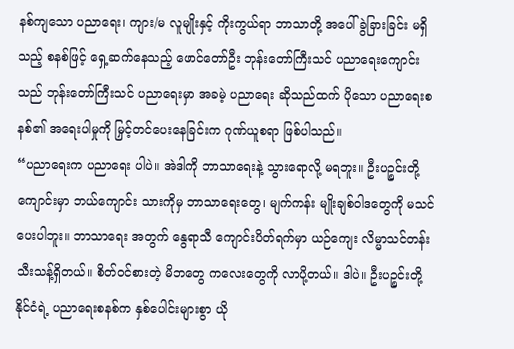နစ်ကျသော ပညာရေး၊ ကျား/မ လူမျိုးနှင့် ကိုးကွယ်ရာ ဘာသာတို့ အပေါ် ခွဲခြားခြင်း မရှိသည့် စနစ်ဖြင့် ရှေ့ဆက်နေသည့် ဖောင်တော်ဦး ဘုန်းတော်ကြီးသင် ပညာရေးကျောင်းသည် ဘုန်းတော်ကြီးသင် ပညာရေးမှာ အခမဲ့ ပညာရေး ဆိုသည်ထက် ပိုသော ပညာရေးစနစ်၏ အရေးပါမှုကို မြှင့်တင်ပေးနေခြင်းက ဂုဏ်ယူစရာ ဖြစ်ပါသည်။
“ပညာရေးက ပညာရေး ပါပဲ။ အဲဒါကို ဘာသာရေးနဲ့ သွားရောလို့ မရဘူး။ ဦးပဉ္စင်းတို့ကျောင်းမှာ ဘယ်ကျောင်း သားကိုမှ ဘာသာရေးတွေ၊ မျက်ကန်း မျိုးချစ်ဝါဒတွေကို မသင်ပေးပါဘူး။ ဘာသာရေး အတွက် နွေရာသီ ကျောင်းပိတ်ရက်မှာ ယဉ်ကျေး လိမ္မာသင်တန်း သီးသန့်ရှိတယ်။ စိတ်ဝင်စားတဲ့ မိဘတွေ ကလေးတွေကို လာပို့တယ်။ ဒါပဲ။ ဦးပဉ္စင်းတို့ နိုင်ငံရဲ့ ပညာရေးစနစ်က နှစ်ပေါင်းများစွာ ယို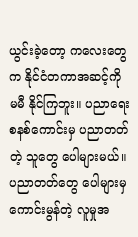ယွင်းခဲ့တော့ ကလေးတွေက နိုင်ငံတကာအဆင့်ကို မမီ နိုင်ကြဘူး။ ပညာရေးစနစ်ကောင်းမှ ပညာတတ်တဲ့ သူတွေ ပေါများမယ်။ ပညာတတ်တွေ ပေါများမှ ကောင်းမွန်တဲ့ လူမှုအ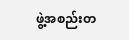ဖွဲ့အစည်းတ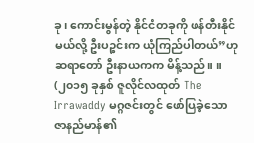ခု၊ ကောင်းမွန်တဲ့ နိုင်ငံတခုကို ဖန်တီးနိုင်မယ်လို့ ဦးပဉ္စင်းက ယုံကြည်ပါတယ်”ဟု ဆရာတော် ဦးနာယကက မိန့်သည်။ ။
(၂၀၁၅ ခုနှစ် ဇူလိုင်လထုတ် The Irrawaddy မဂ္ဂဇင်းတွင် ဖော်ပြခဲ့သော ဇာနည်မာန်၏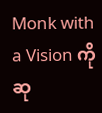Monk with a Vision ကို ဆု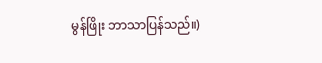မွန်ဖြိုး ဘာသာပြန်သည်။)